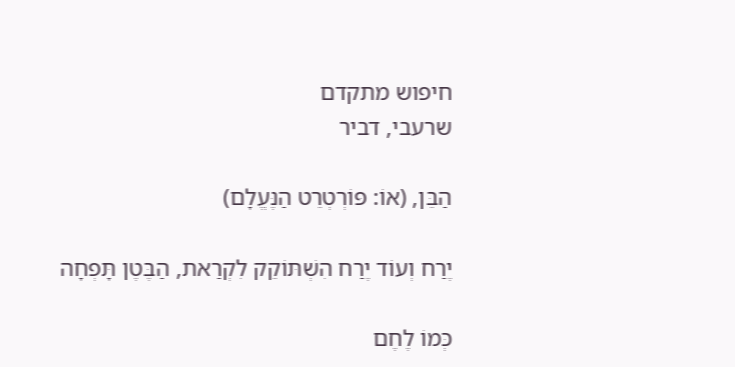חיפוש מתקדם
שרעבי, דביר

הַבֵּן, (אוֹ: פּוֹרְטְרֵט הַנֶּעֱלָם)

יֶרַח וְעוֹד יֶרַח הִשְׁתּוֹקֵק לִקְרַאת, הַבֶּטֶן תָּפְחָה

כְּמוֹ לֶחֶם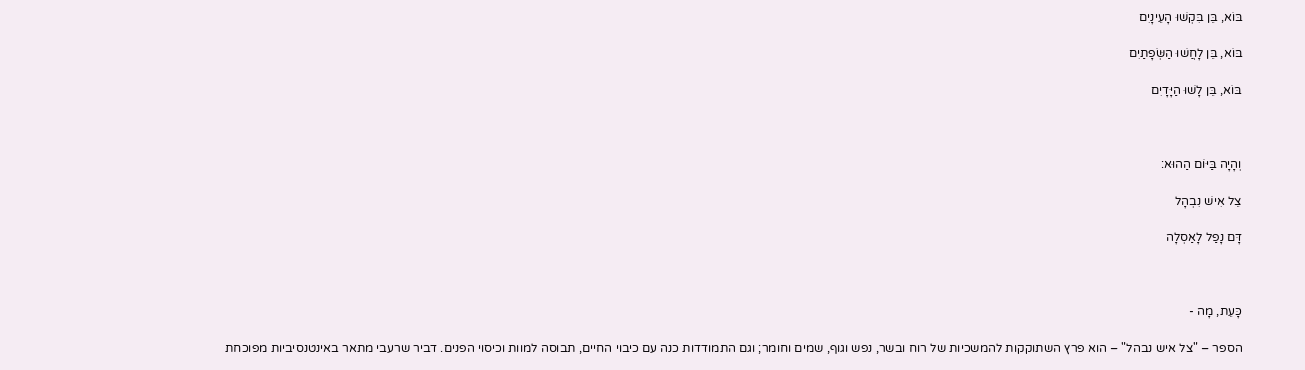בּוֹא, בֵּן בִּקְשׁוּ הָעֵינָיִם

בּוֹא, בֵּן לָחֲשׁוּ הַשְּׂפָתַיִם

בּוֹא, בֵּן לָשׁוּ הַיָּדָיִם



וְהָיָה בַּיּוֹם הַהוּא:

צֵל אִישׁ נִבְהָל

דָּם נָפַל לָאַסְלָה



כָּעֵת, מָה -

הספר – "צל איש נבהל" – הוא פרץ השתוקקות להמשכיות של רוח ובשר, נפש וגוף, שמים וחומר; וגם התמודדות כנה עם כיבוי החיים, תבוסה למוות וכיסוי הפנים. דביר שרעבי מתאר באינטנסיביות מפוכחת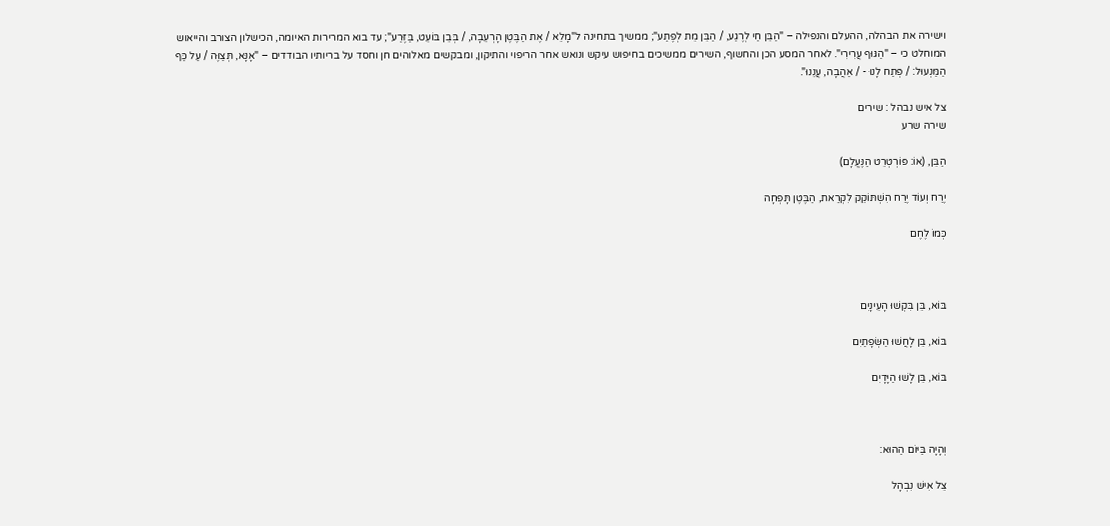וישירה את הבהלה, ההעלם והנפילה – "הַבֵּן חַי לְרֶגַע, / הַבֵּן מֵת לְפֶתַע"; ממשיך בתחינה ל"מָלֵא / אֶת הַבֶּטֶן הָרְעֵבָה, / בְּבֵן בּוֹעֵט, בַּזֶּרַע"; עד בוא המרירות האיומה, הכישלון הצורב והייאוש המוחלט כי – "הַגּוּף עֲרִירִי". לאחר המסע הכן והחשוף, השירים ממשיכים בחיפוש עיקש ונואש אחר הריפוי והתיקון, ומבקשים מאלוהים חן וחסד על בריותיו הבודדים – "אָנָּא, תְּצַוֶּה / עַל כַּף הַמַּנְעוּל: / פְּתַח לָנוּ - / אַהֲבָה, עֲנֵנוּ".

צל איש נבהל : שירים
שירה שרע

הַבֵּן, (אוֹ: פּוֹרְטְרֵט הַנֶּעֱלָם)

יֶרַח וְעוֹד יֶרַח הִשְׁתּוֹקֵק לִקְרַאת, הַבֶּטֶן תָּפְחָה

כְּמוֹ לֶחֶם



בּוֹא, בֵּן בִּקְשׁוּ הָעֵינָיִם

בּוֹא, בֵּן לָחֲשׁוּ הַשְּׂפָתַיִם

בּוֹא, בֵּן לָשׁוּ הַיָּדָיִם



וְהָיָה בַּיּוֹם הַהוּא:

צֵל אִישׁ נִבְהָל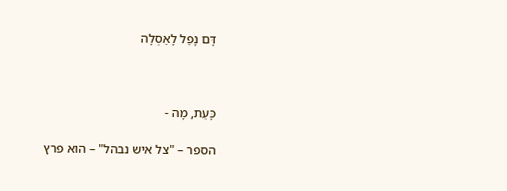דָּם נָפַל לָאַסְלָה



כָּעֵת, מָה -

הספר – "צל איש נבהל" – הוא פרץ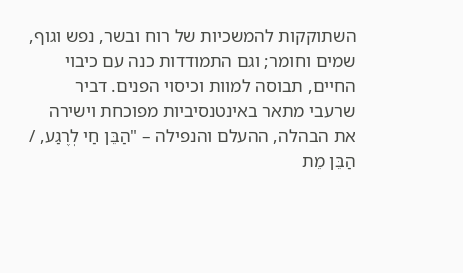השתוקקות להמשכיות של רוח ובשר, נפש וגוף, שמים וחומר; וגם התמודדות כנה עם כיבוי החיים, תבוסה למוות וכיסוי הפנים. דביר שרעבי מתאר באינטנסיביות מפוכחת וישירה את הבהלה, ההעלם והנפילה – "הַבֵּן חַי לְרֶגַע, / הַבֵּן מֵת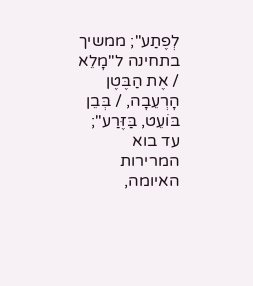לְפֶתַע"; ממשיך בתחינה ל"מָלֵא / אֶת הַבֶּטֶן הָרְעֵבָה, / בְּבֵן בּוֹעֵט, בַּזֶּרַע"; עד בוא המרירות האיומה,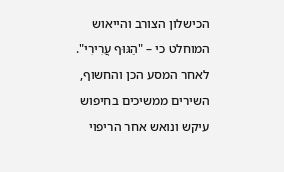הכישלון הצורב והייאוש המוחלט כי – "הַגּוּף עֲרִירִי". לאחר המסע הכן והחשוף, השירים ממשיכים בחיפוש עיקש ונואש אחר הריפוי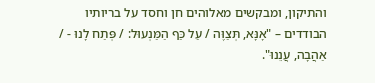והתיקון, ומבקשים מאלוהים חן וחסד על בריותיו הבודדים – "אָנָּא, תְּצַוֶּה / עַל כַּף הַמַּנְעוּל: / פְּתַח לָנוּ - / אַהֲבָה, עֲנֵנוּ".